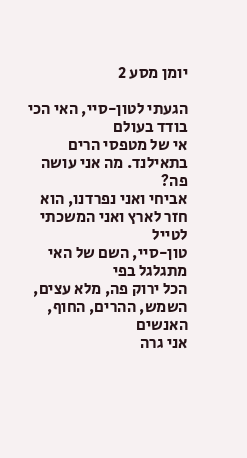יומן מסע 2

הגעתי לטון-סיי, האי הכי בודד בעולם
אי של מטפסי הרים בתאילנד. מה אני עושה פה?
אביחי ואני נפרדנו, הוא חזר לארץ ואני המשכתי לטייל
טון-סיי, השם של האי מתגלגל בפי
הכל ירוק פה, מלא עצים, השמש, ההרים, החוף, האנשים
אני גרה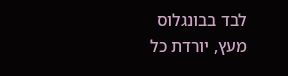לבד בבונגלוס מעץ, יורדת כל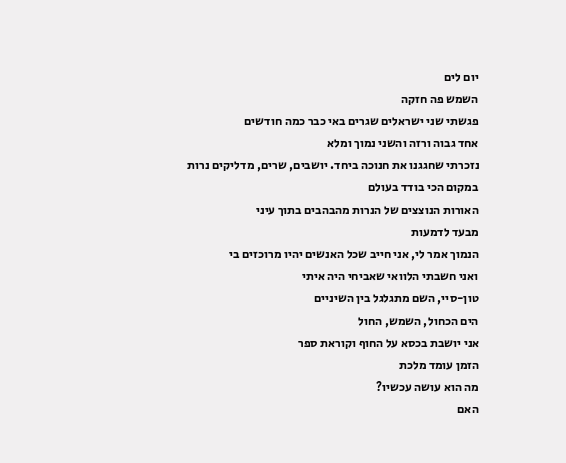יום לים
השמש פה חזקה
פגשתי שני ישראלים שגרים באי כבר כמה חודשים
אחד גבוה ורזה והשני נמוך ומלא
נזכרתי שחגגנו את חנוכה ביחד. יושבים, שרים, מדליקים נרות
במקום הכי בודד בעולם
האורות הנוצצים של הנרות מהבהבים בתוך עיני
מבעד לדמעות
הנמוך אמר לי, אני חייב שכל האנשים יהיו מרוכזים בי
ואני חשבתי הלוואי שאביחי היה איתי
טון-סיי, השם מתגלגל בין השיניים
הים הכחול, השמש, החול
אני יושבת בכסא על החוף וקוראת ספר
הזמן עומד מלכת
מה הוא עושה עכשיו?
האם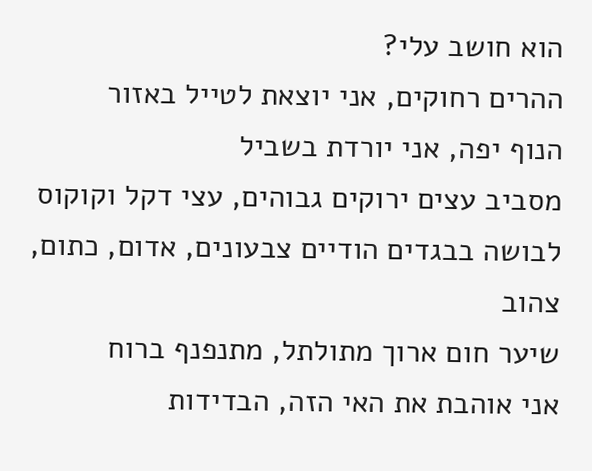הוא חושב עלי?
ההרים רחוקים, אני יוצאת לטייל באזור
הנוף יפה, אני יורדת בשביל
מסביב עצים ירוקים גבוהים, עצי דקל וקוקוס
לבושה בבגדים הודיים צבעונים, אדום, כתום, צהוב
שיער חום ארוך מתולתל, מתנפנף ברוח
אני אוהבת את האי הזה, הבדידות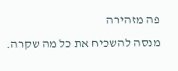פה מזהירה
מנסה להשכיח את כל מה שקרה.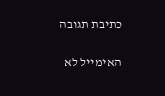כתיבת תגובה

האימייל לא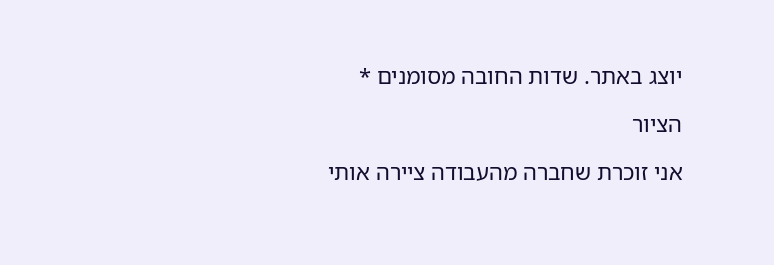יוצג באתר. שדות החובה מסומנים *

הציור

אני זוכרת שחברה מהעבודה ציירה אותי